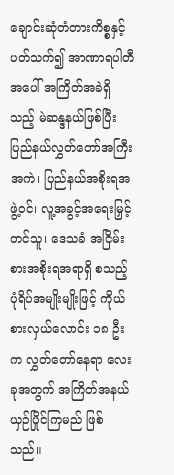ချောင်းဆုံတံတားကိစ္စနှင့် ပတ်သက်၍ အာဏာရပါတီအပေါ် အကြိတ်အခဲရှိသည့် မဲဆန္ဒနယ်ဖြစ်ပြီး ပြည်နယ်လွှတ်တော်အကြီးအကဲ၊ ပြည်နယ်အစိုးရအဖွဲ့ဝင်၊ လူ့အခွင့်အရေးမြှင့်တင်သူ၊ ဒေသခံ အငြိမ်းစားအစိုးရအရာရှိ စသည့် ပုံရိပ်အမျိုးမျိုးဖြင့် ကိုယ်စားလှယ်လောင်း ၁၈ ဦးက လွှတ်တော်နေရာ လေးခုအတွက် အကြိတ်အနယ်ယှဉ်ပြိုင်ကြမည် ဖြစ်သည်။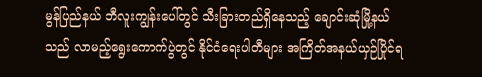မွန်ပြည်နယ် ဘီလူးကျွန်းပေါ်တွင် သီးခြားတည်ရှိနေသည့် ချောင်းဆုံမြို့နယ်သည် လာမည့်ရွေးကောက်ပွဲတွင် နိုင်ငံရေးပါတီများ အကြိတ်အနယ်ယှဉ်ပြိုင်ရ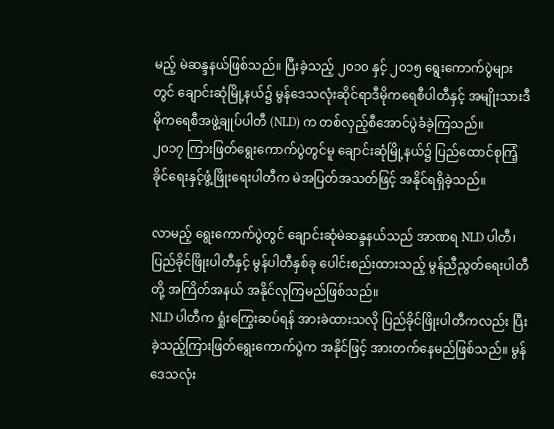မည့် မဲဆန္ဒနယ်ဖြစ်သည်။ ပြီးခဲ့သည့် ၂၀၁၀ နှင့် ၂၀၁၅ ရွေးကောက်ပွဲများတွင် ချောင်းဆုံမြို့နယ်၌ မွန်ဒေသလုံးဆိုင်ရာဒီမိုကရေစီပါတီနှင့် အမျိုးသားဒီမိုကရေစီအဖွဲ့ချုပ်ပါတီ (NLD) က တစ်လှည့်စီအောင်ပွဲခံခဲ့ကြသည်။
၂၀၁၇ ကြားဖြတ်ရွေးကောက်ပွဲတွင်မူ ချောင်းဆုံမြို့နယ်၌ ပြည်ထောင်စုကြံ့ခိုင်ရေးနှင့်ဖွံ့ဖြိုးရေးပါတီက မဲအပြတ်အသတ်ဖြင့် အနိုင်ရရှိခဲ့သည်။

လာမည့် ရွေးကောက်ပွဲတွင် ချောင်းဆုံမဲဆန္ဒနယ်သည် အာဏရ NLD ပါတီ၊ ပြည်ခိုင်ဖြိုးပါတီနှင့် မွန်ပါတီနှစ်ခု ပေါင်းစည်းထားသည့် မွန်ညီညွတ်ရေးပါတီတို့ အကြိတ်အနယ် အနိုင်လုကြမည်ဖြစ်သည်။
NLD ပါတီက ရှုံးကြွေးဆပ်ရန် အားခဲထားသလို ပြည်ခိုင်ဖြိုးပါတီကလည်း ပြီးခဲ့သည့်ကြားဖြတ်ရွေးကောက်ပွဲက အနိုင်ဖြင့် အားတက်နေမည်ဖြစ်သည်။ မွန်ဒေသလုံး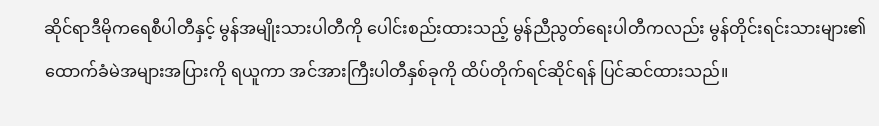ဆိုင်ရာဒီမိုကရေစီပါတီနှင့် မွန်အမျိုးသားပါတီကို ပေါင်းစည်းထားသည့် မွန်ညီညွတ်ရေးပါတီကလည်း မွန်တိုင်းရင်းသားများ၏ ထောက်ခံမဲအများအပြားကို ရယူကာ အင်အားကြီးပါတီနှစ်ခုကို ထိပ်တိုက်ရင်ဆိုင်ရန် ပြင်ဆင်ထားသည်။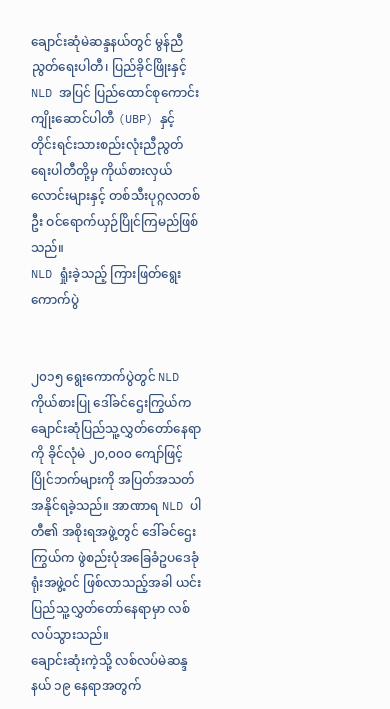ချောင်းဆုံမဲဆန္ဒနယ်တွင် မွန်ညီညွတ်ရေးပါတီ၊ ပြည်ခိုင်ဖြိုးနှင့် NLD အပြင် ပြည်ထောင်စုကောင်းကျိုးဆောင်ပါတီ (UBP) နှင့် တိုင်းရင်းသားစည်းလုံးညီညွတ်ရေးပါတီတို့မှ ကိုယ်စားလှယ်လောင်းများနှင့် တစ်သီးပုဂ္ဂလတစ်ဦး ဝင်ရောက်ယှဉ်ပြိုင်ကြမည်ဖြစ်သည်။
NLD ရှုံးခဲ့သည့် ကြားဖြတ်ရွေးကောက်ပွဲ


၂၀၁၅ ရွေးကောက်ပွဲတွင် NLD ကိုယ်စားပြု ဒေါ်ခင်ဌေးကြွယ်က ချောင်းဆုံပြည်သူ့လွှတ်တော်နေရာကို ခိုင်လုံမဲ ၂၀,၀၀၀ ကျော်ဖြင့် ပြိုင်ဘက်များကို အပြတ်အသတ်အနိုင်ရခဲ့သည်။ အာဏာရ NLD ပါတီ၏ အစိုးရအဖွဲ့တွင် ဒေါ်ခင်ဌေးကြွယ်က ဖွဲစည်းပုံအခြေခံဥပဒေခုံရုံးအဖွဲ့ဝင် ဖြစ်လာသည့်အခါ ယင်းပြည်သူ့လွှတ်တော်နေရာမှာ လစ်လပ်သွားသည်။
ချောင်းဆုံးကဲ့သို့ လစ်လပ်မဲဆန္ဒနယ် ၁၉ နေရာအတွက်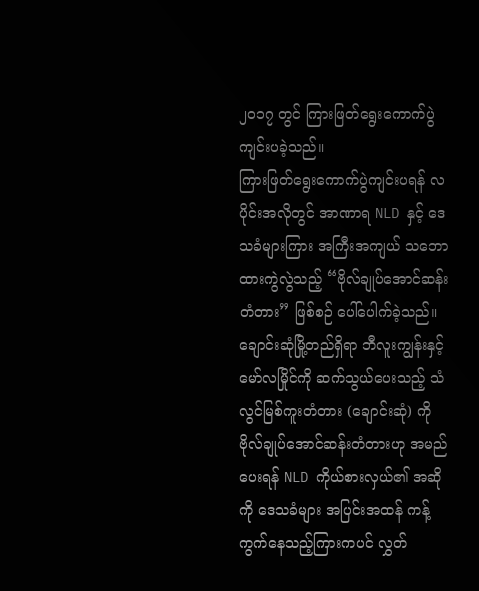၂၀၁၇ တွင် ကြားဖြတ်ရွေးကောက်ပွဲ ကျင်းပခဲ့သည်။
ကြားဖြတ်ရွေးကောက်ပွဲကျင်းပရန် လပိုင်းအလိုတွင် အာဏာရ NLD နှင့် ဒေသခံများကြား အကြီးအကျယ် သဘောထားကွဲလွဲသည့် “ဗိုလ်ချုပ်အောင်ဆန်းတံတား” ဖြစ်စဉ် ပေါ်ပေါက်ခဲ့သည်။
ချောင်းဆုံမြို့တည်ရှိရာ ဘီလူးကျွန်းနှင့် မော်လမြိုင်ကို ဆက်သွယ်ပေးသည့် သံလွင်မြစ်ကူးတံတား (ချောင်းဆုံ) ကို ဗိုလ်ချုပ်အောင်ဆန်းတံတားဟု အမည်ပေးရန် NLD ကိုယ်စားလှယ်၏ အဆိုကို ဒေသခံများ အပြင်းအထန် ကန့်ကွက်နေသည့်ကြားကပင် လွှတ်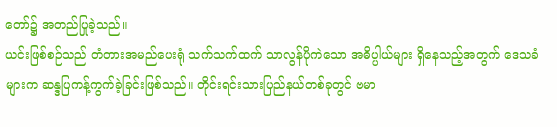တော်၌ အတည်ပြုခဲ့သည်။
ယင်းဖြစ်စဉ်သည် တံတားအမည်ပေးရုံ သက်သက်ထက် သာလွန်ပိုကဲသော အဓိပ္ပါယ်များ ရှိနေသည့်အတွက် ဒေသခံများက ဆန္ဒပြကန့်ကွက်ခဲ့ခြင်းဖြစ်သည်။ တိုင်းရင်းသားပြည်နယ်တစ်ခုတွင် ဗမာ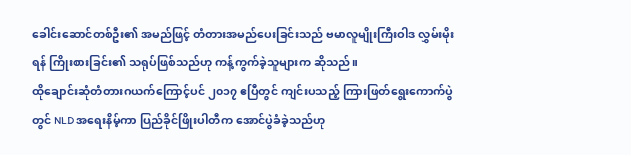ခေါင်းဆောင်တစ်ဦး၏ အမည်ဖြင့် တံတားအမည်ပေးခြင်းသည် ဗမာလူမျိုးကြီးဝါဒ လွှမ်းမိုးရန် ကြိုးစားခြင်း၏ သရုပ်ဖြစ်သည်ဟု ကန့်ကွက်ခဲ့သူများက ဆိုသည်။
ထိုချောင်းဆုံတံတားဂယက်ကြောင့်ပင် ၂၀၁၇ ဧပြီတွင် ကျင်းပသည့် ကြားဖြတ်ရွေးကောက်ပွဲတွင် NLD အရေးနိမ့်ကာ ပြည်ခိုင်ဖြိုးပါတီက အောင်ပွဲခံခဲ့သည်ဟု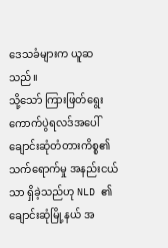ဒေသခံများက ယူဆသည်။
သို့သော် ကြားဖြတ်ရွေးကောက်ပွဲရလဒ်အပေါ် ချောင်းဆုံတံတားကိစ္စ၏ သက်ရောက်မှု အနည်းငယ်သာ ရှိခဲ့သည်ဟု NLD ၏ ချောင်းဆုံမြို့နယ် အ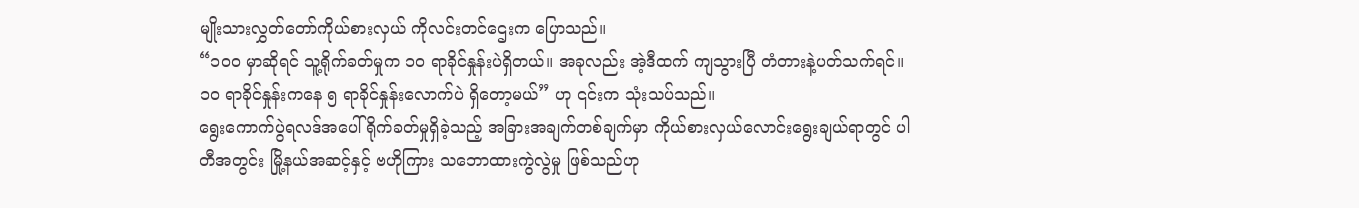မျိုးသားလွှတ်တော်ကိုယ်စားလှယ် ကိုလင်းတင်ဌေးက ပြောသည်။
“၁၀၀ မှာဆိုရင် သူ့ရိုက်ခတ်မှုက ၁၀ ရာခိုင်နှုန်းပဲရှိတယ်။ အခုလည်း အဲ့ဒီထက် ကျသွားပြီ တံတားနဲ့ပတ်သက်ရင်။ ၁၀ ရာခိုင်နှုန်းကနေ ၅ ရာခိုင်နှုန်းလောက်ပဲ ရှိတော့မယ်” ဟု ၎င်းက သုံးသပ်သည်။
ရွေးကောက်ပွဲရလဒ်အပေါ် ရိုက်ခတ်မှုရှိခဲ့သည့် အခြားအချက်တစ်ချက်မှာ ကိုယ်စားလှယ်လောင်းရွေးချယ်ရာတွင် ပါတီအတွင်း မြို့နယ်အဆင့်နှင့် ဗဟိုကြား သဘောထားကွဲလွဲမှု ဖြစ်သည်ဟု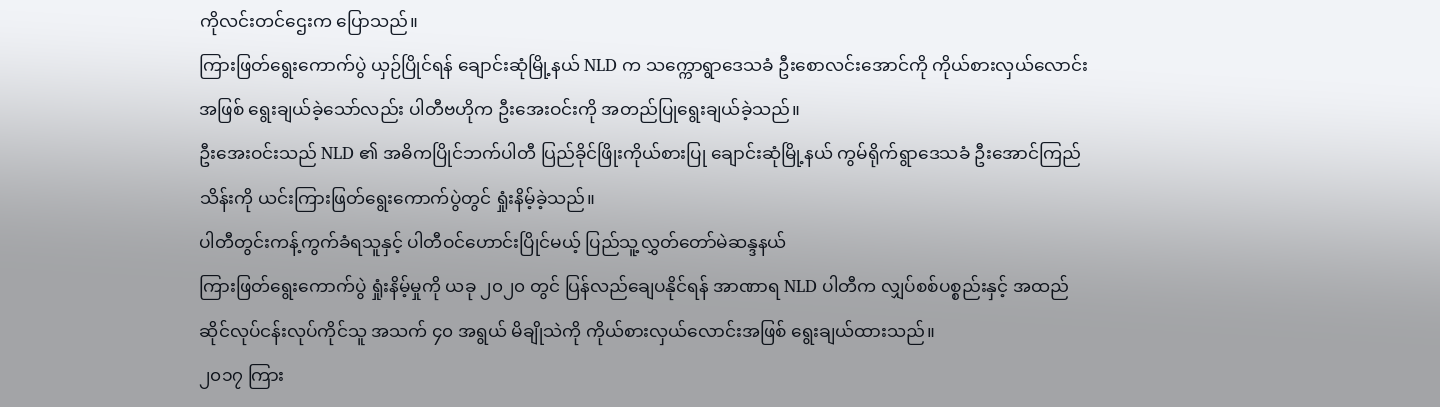ကိုလင်းတင်ဌေးက ပြောသည်။
ကြားဖြတ်ရွေးကောက်ပွဲ ယှဉ်ပြိုင်ရန် ချောင်းဆုံမြို့နယ် NLD က သက္ကောရွာဒေသခံ ဦးစောလင်းအောင်ကို ကိုယ်စားလှယ်လောင်းအဖြစ် ရွေးချယ်ခဲ့သော်လည်း ပါတီဗဟိုက ဦးအေးဝင်းကို အတည်ပြုရွေးချယ်ခဲ့သည်။
ဦးအေးဝင်းသည် NLD ၏ အဓိကပြိုင်ဘက်ပါတီ ပြည်ခိုင်ဖြိုးကိုယ်စားပြု ချောင်းဆုံမြို့နယ် ကွမ်ရိုက်ရွာဒေသခံ ဦးအောင်ကြည်သိန်းကို ယင်းကြားဖြတ်ရွေးကောက်ပွဲတွင် ရှုံးနိမ့်ခဲ့သည်။
ပါတီတွင်းကန့်ကွက်ခံရသူနှင့် ပါတီဝင်ဟောင်းပြိုင်မယ့် ပြည်သူ့လွှတ်တော်မဲဆန္ဒနယ်
ကြားဖြတ်ရွေးကောက်ပွဲ ရှုံးနိမ့်မှုကို ယခု ၂၀၂၀ တွင် ပြန်လည်ချေပနိုင်ရန် အာဏာရ NLD ပါတီက လျှပ်စစ်ပစ္စည်းနှင့် အထည်ဆိုင်လုပ်ငန်းလုပ်ကိုင်သူ အသက် ၄၀ အရွယ် မိချိုသဲကို ကိုယ်စားလှယ်လောင်းအဖြစ် ရွေးချယ်ထားသည်။
၂၀၁၇ ကြား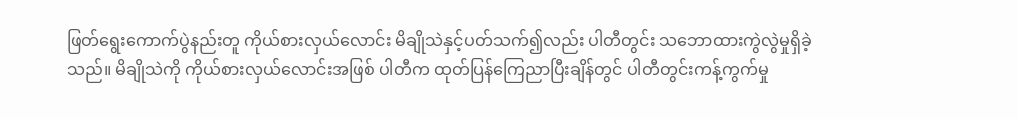ဖြတ်ရွေးကောက်ပွဲနည်းတူ ကိုယ်စားလှယ်လောင်း မိချိုသဲနှင့်ပတ်သက်၍လည်း ပါတီတွင်း သဘောထားကွဲလွဲမှုရှိခဲ့သည်။ မိချိုသဲကို ကိုယ်စားလှယ်လောင်းအဖြစ် ပါတီက ထုတ်ပြန်ကြေညာပြီးချိန်တွင် ပါတီတွင်းကန့်ကွက်မှု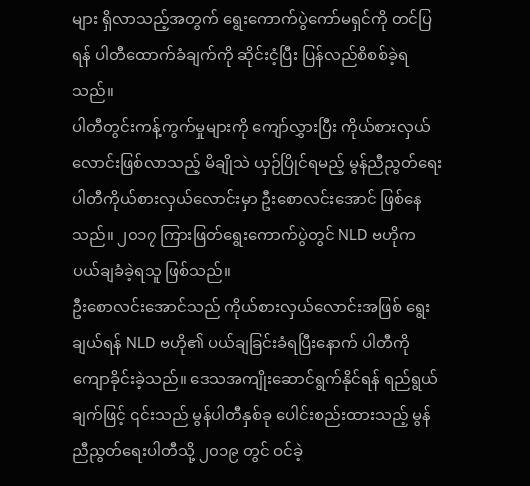များ ရှိလာသည့်အတွက် ရွေးကောက်ပွဲကော်မရှင်ကို တင်ပြရန် ပါတီထောက်ခံချက်ကို ဆိုင်းငံ့ပြီး ပြန်လည်စိစစ်ခဲ့ရသည်။
ပါတီတွင်းကန့်ကွက်မှုများကို ကျော်လွှားပြီး ကိုယ်စားလှယ်လောင်းဖြစ်လာသည့် မိချိုသဲ ယှဉ်ပြိုင်ရမည့် မွန်ညီညွတ်ရေးပါတီကိုယ်စားလှယ်လောင်းမှာ ဦးစောလင်းအောင် ဖြစ်နေသည်။ ၂၀၁၇ ကြားဖြတ်ရွေးကောက်ပွဲတွင် NLD ဗဟိုက ပယ်ချခံခဲ့ရသူ ဖြစ်သည်။
ဦးစောလင်းအောင်သည် ကိုယ်စားလှယ်လောင်းအဖြစ် ရွေးချယ်ရန် NLD ဗဟို၏ ပယ်ချခြင်းခံရပြီးနောက် ပါတီကို ကျောခိုင်းခဲ့သည်။ ဒေသအကျိုးဆောင်ရွက်နိုင်ရန် ရည်ရွယ်ချက်ဖြင့် ၎င်းသည် မွန်ပါတီနှစ်ခု ပေါင်းစည်းထားသည့် မွန်ညီညွတ်ရေးပါတီသို့ ၂၀၁၉ တွင် ဝင်ခဲ့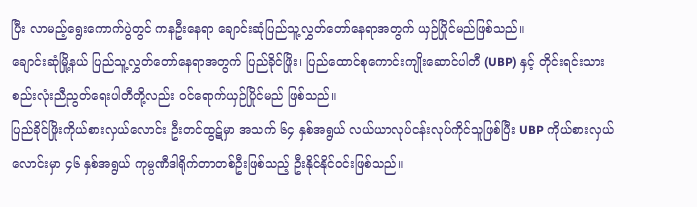ပြီး လာမည့်ရွေးကောက်ပွဲတွင် ကနဦးနေရာ ချောင်းဆုံပြည်သူ့လွှတ်တော်နေရာအတွက် ယှဉ်ပြိုင်မည်ဖြစ်သည်။
ချောင်းဆုံမြို့နယ် ပြည်သူ့လွှတ်တော်နေရာအတွက် ပြည်ခိုင်ဖြိုး၊ ပြည်ထောင်စုကောင်းကျိုးဆောင်ပါတီ (UBP) နှင့် တိုင်းရင်းသားစည်းလုံးညီညွတ်ရေးပါတီတို့လည်း ဝင်ရောက်ယှဉ်ပြိုင်မည် ဖြစ်သည်။
ပြည်ခိုင်ဖြိုးကိုယ်စားလှယ်လောင်း ဦးတင်ထွဋ်မှာ အသက် ၆၄ နှစ်အရွယ် လယ်ယာလုပ်ငန်းလုပ်ကိုင်သူဖြစ်ပြီး UBP ကိုယ်စားလှယ်လောင်းမှာ ၄၆ နှစ်အရွယ် ကုမ္ပဏီဒါရိုက်တာတစ်ဦးဖြစ်သည့် ဦးနိုင်နိုင်ဝင်းဖြစ်သည်။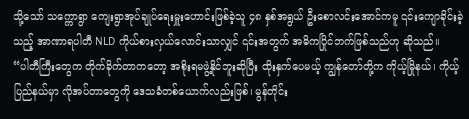သို့သော် သက္ကောရွာ ကျေးရွာအုပ်ချုပ်ရေးမှူးဟောင်းဖြစ်ခဲ့သူ ၄၈ နှစ်အရွယ် ဦးစောလင်းအောင်ကမူ ၎င်းကျောခိုင်းခဲ့သည့် အာဏာရပါတီ NLD ကိုယ်စားလှယ်လောင်းသာလျှင် ၎င်းအတွက် အဓိကပြိုင်ဘက်ဖြစ်သည်ဟု ဆိုသည်။
“ပါတီကြီးတွေက တိုက်ခိုက်တာကတော့ အစိုးရမဖွဲ့နိုင်ဘူးဆိုပြီး ထိုးနှက်ပေမယ့် ကျွန်တော်တို့က ကိုယ့်မြိုနယ်၊ ကိုယ့်ပြည်နယ်မှာ လိုအပ်တာတွေကို ဒေသခံတစ်ယောက်လည်းဖြစ်၊ မွန်တိုင်း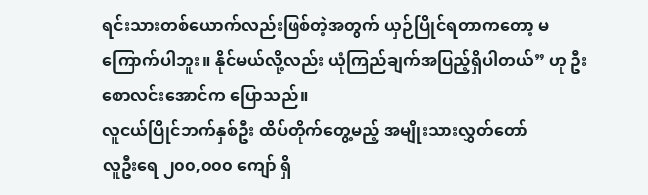ရင်းသားတစ်ယောက်လည်းဖြစ်တဲ့အတွက် ယှဉ်ပြိုင်ရတာကတော့ မကြောက်ပါဘူး။ နိုင်မယ်လို့လည်း ယုံကြည်ချက်အပြည့်ရှိပါတယ်” ဟု ဦး စောလင်းအောင်က ပြောသည်။
လူငယ်ပြိုင်ဘက်နှစ်ဦး ထိပ်တိုက်တွေ့မည့် အမျိုးသားလွှတ်တော်
လူဦးရေ ၂၀၀,၀၀၀ ကျော် ရှိ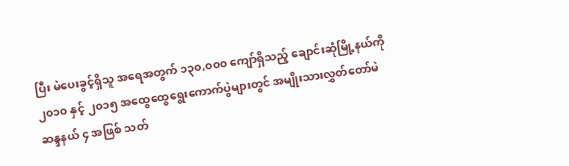ပြီး မဲပေးခွင့်ရှိသူ အရေအတွက် ၁၃၀,၀၀၀ ကျော်ရှိသည့် ချောင်းဆုံမြို့နယ်ကို ၂၀၁၀ နှင့် ၂၀၁၅ အထွေထွေရွေးကောက်ပွဲများတွင် အမျိုးသားလွှတ်တော်မဲဆန္ဒနယ် ၄ အဖြစ် သတ်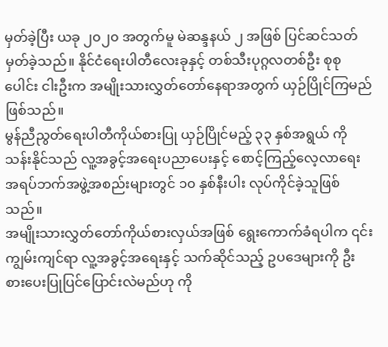မှတ်ခဲ့ပြီး ယခု ၂၀၂၀ အတွက်မူ မဲဆန္ဒနယ် ၂ အဖြစ် ပြင်ဆင်သတ်မှတ်ခဲ့သည်။ နိုင်ငံရေးပါတီလေးခုနှင့် တစ်သီးပုဂ္ဂလတစ်ဦး စုစုပေါင်း ငါးဦးက အမျိုးသားလွှတ်တော်နေရာအတွက် ယှဉ်ပြိုင်ကြမည်ဖြစ်သည်။
မွန်ညီညွတ်ရေးပါတီကိုယ်စားပြု ယှဉ်ပြိုင်မည့် ၃၃ နှစ်အရွယ် ကိုသန်းနိုင်သည် လူ့အခွင့်အရေးပညာပေးနှင့် စောင့်ကြည့်လေ့လာရေး အရပ်ဘက်အဖွဲ့အစည်းများတွင် ၁၀ နှစ်နီးပါး လုပ်ကိုင်ခဲ့သူဖြစ်သည်။
အမျိုးသားလွှတ်တော်ကိုယ်စားလှယ်အဖြစ် ရွေးကောက်ခံရပါက ၎င်းကျွမ်းကျင်ရာ လူ့အခွင့်အရေးနှင့် သက်ဆိုင်သည့် ဥပဒေများကို ဦးစားပေးပြုပြင်ပြောင်းလဲမည်ဟု ကို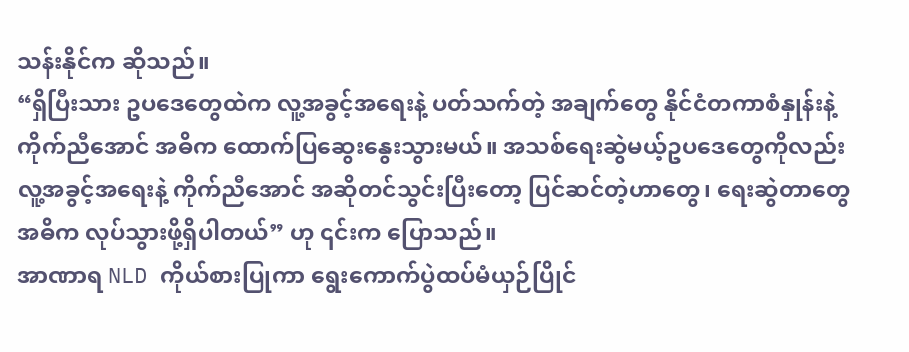သန်းနိုင်က ဆိုသည်။
“ရှိပြီးသား ဥပဒေတွေထဲက လူ့အခွင့်အရေးနဲ့ ပတ်သက်တဲ့ အချက်တွေ နိုင်ငံတကာစံနှုန်းနဲ့ ကိုက်ညီအောင် အဓိက ထောက်ပြဆွေးနွေးသွားမယ်။ အသစ်ရေးဆွဲမယ့်ဥပဒေတွေကိုလည်း လူ့အခွင့်အရေးနဲ့ ကိုက်ညီအောင် အဆိုတင်သွင်းပြီးတော့ ပြင်ဆင်တဲ့ဟာတွေ၊ ရေးဆွဲတာတွေ အဓိက လုပ်သွားဖို့ရှိပါတယ်” ဟု ၎င်းက ပြောသည်။
အာဏာရ NLD ကိုယ်စားပြုကာ ရွေးကောက်ပွဲထပ်မံယှဉ်ပြိုင်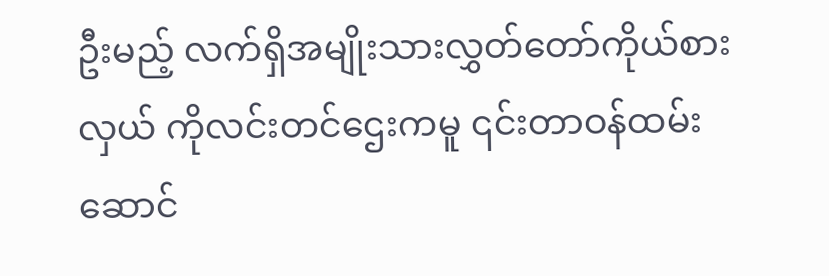ဦးမည့် လက်ရှိအမျိုးသားလွှတ်တော်ကိုယ်စားလှယ် ကိုလင်းတင်ဌေးကမူ ၎င်းတာဝန်ထမ်းဆောင်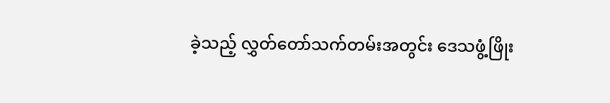ခဲ့သည့် လွှတ်တော်သက်တမ်းအတွင်း ဒေသဖွံ့ဖြိုး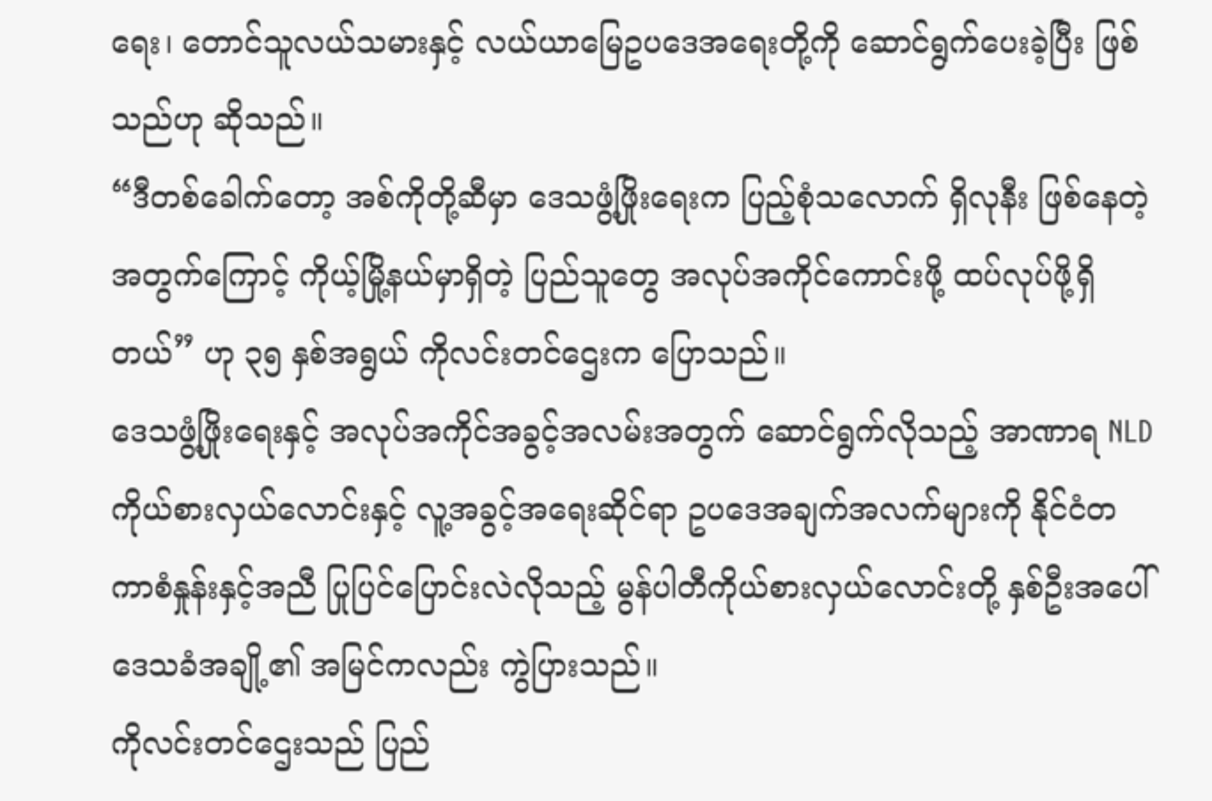ရေး၊ တောင်သူလယ်သမားနှင့် လယ်ယာမြေဥပဒေအရေးတို့ကို ဆောင်ရွက်ပေးခဲ့ပြီး ဖြစ်သည်ဟု ဆိုသည်။
“ဒီတစ်ခေါက်တော့ အစ်ကိုတို့ဆီမှာ ဒေသဖွံ့ဖြိုးရေးက ပြည့်စုံသလောက် ရှိလုနီး ဖြစ်နေတဲ့အတွက်ကြောင့် ကိုယ့်မြို့နယ်မှာရှိတဲ့ ပြည်သူတွေ အလုပ်အကိုင်ကောင်းဖို့ ထပ်လုပ်ဖို့ရှိတယ်” ဟု ၃၅ နှစ်အရွယ် ကိုလင်းတင်ဌေးက ပြောသည်။
ဒေသဖွံ့ဖြိုးရေးနှင့် အလုပ်အကိုင်အခွင့်အလမ်းအတွက် ဆောင်ရွက်လိုသည့် အာဏာရ NLD ကိုယ်စားလှယ်လောင်းနှင့် လူ့အခွင့်အရေးဆိုင်ရာ ဥပဒေအချက်အလက်များကို နိုင်ငံတကာစံနှုန်းနှင့်အညီ ပြုပြင်ပြောင်းလဲလိုသည့် မွန်ပါတီကိုယ်စားလှယ်လောင်းတို့ နှစ်ဦးအပေါ် ဒေသခံအချို့၏ အမြင်ကလည်း ကွဲပြားသည်။
ကိုလင်းတင်ဌေးသည် ပြည်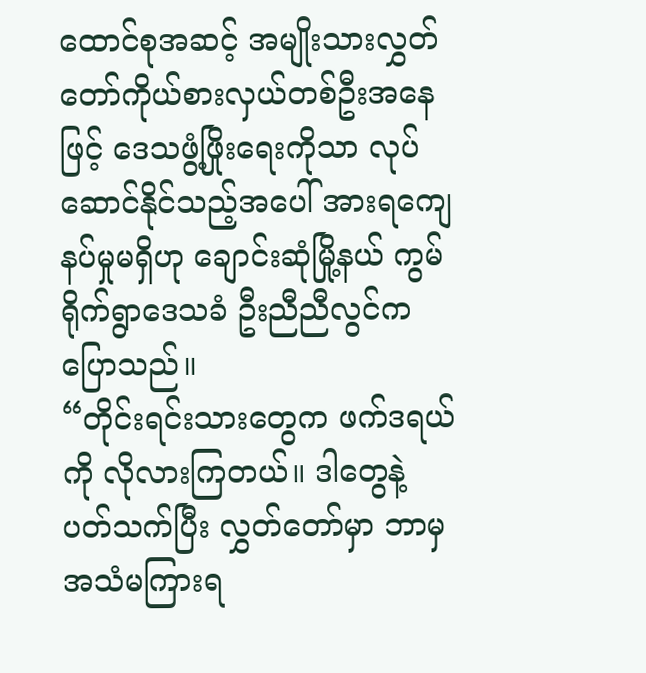ထောင်စုအဆင့် အမျိုးသားလွှတ်တော်ကိုယ်စားလှယ်တစ်ဦးအနေဖြင့် ဒေသဖွံ့ဖြိုးရေးကိုသာ လုပ်ဆောင်နိုင်သည့်အပေါ် အားရကျေနပ်မှုမရှိဟု ချောင်းဆုံမြို့နယ် ကွမ်ရိုက်ရွာဒေသခံ ဦးညီညီလွင်က ပြောသည်။
“တိုင်းရင်းသားတွေက ဖက်ဒရယ်ကို လိုလားကြတယ်။ ဒါတွေနဲ့ ပတ်သက်ပြီး လွှတ်တော်မှာ ဘာမှအသံမကြားရ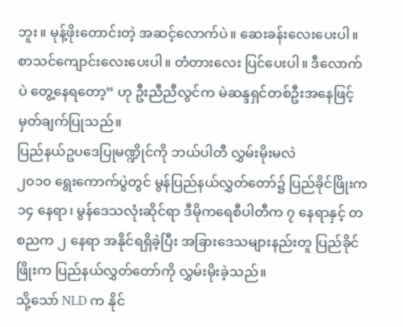ဘူး။ မုန့်ဖိုးတောင်းတဲ့ အဆင့်လောက်ပဲ။ ဆေးခန်းလေးပေးပါ။ စာသင်ကျောင်းလေးပေးပါ။ တံတားလေး ပြင်ပေးပါ။ ဒီလောက်ပဲ တွေ့နေရတော့” ဟု ဦးညီညီလွင်က မဲဆန္ဒရှင်တစ်ဦးအနေဖြင့် မှတ်ချက်ပြုသည်။
ပြည်နယ်ဥပဒေပြုမဏ္ဍိုင်ကို ဘယ်ပါတီ လွှမ်းမိုးမလဲ
၂၀၁၀ ရွေးကောက်ပွဲတွင် မွန်ပြည်နယ်လွှတ်တော်၌ ပြည်ခိုင်ဖြိုးက ၁၄ နေရာ၊ မွန်ဒေသလုံးဆိုင်ရာ ဒီမိုကရေစီပါတီက ၇ နေရာနှင့် တစညက ၂ နေရာ အနိုင်ရရှိခဲ့ပြီး အခြားဒေသများနည်းတူ ပြည်ခိုင်ဖြိုးက ပြည်နယ်လွှတ်တော်ကို လွှမ်းမိုးခဲ့သည်။
သို့သော် NLD က နိုင်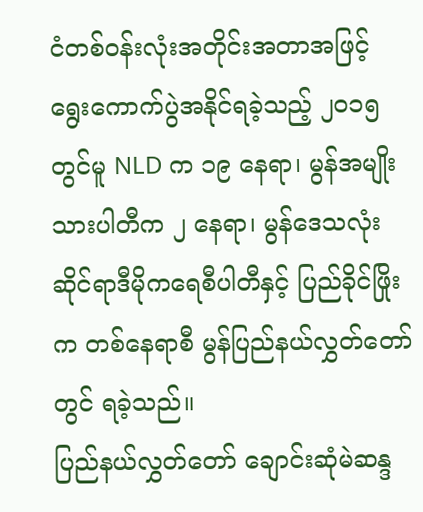ငံတစ်ဝန်းလုံးအတိုင်းအတာအဖြင့် ရွေးကောက်ပွဲအနိုင်ရခဲ့သည့် ၂၀၁၅ တွင်မူ NLD က ၁၉ နေရာ၊ မွန်အမျိုးသားပါတီက ၂ နေရာ၊ မွန်ဒေသလုံးဆိုင်ရာဒီမိုကရေစီပါတီနှင့် ပြည်ခိုင်ဖြိုးက တစ်နေရာစီ မွန်ပြည်နယ်လွှတ်တော်တွင် ရခဲ့သည်။
ပြည်နယ်လွှတ်တော် ချောင်းဆုံမဲဆန္ဒ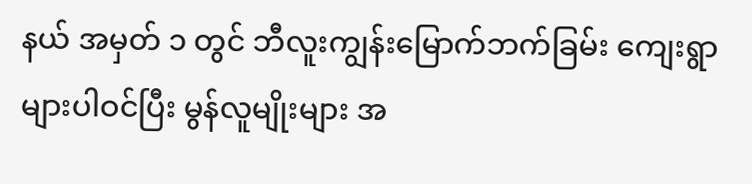နယ် အမှတ် ၁ တွင် ဘီလူးကျွန်းမြောက်ဘက်ခြမ်း ကျေးရွာများပါဝင်ပြီး မွန်လူမျိုးများ အ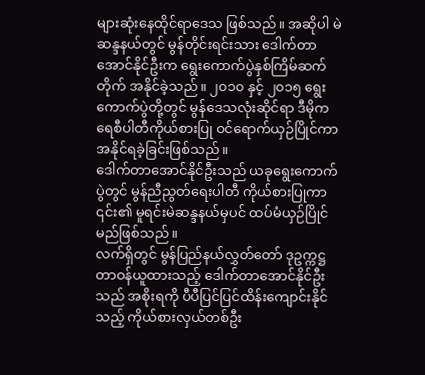များဆုံးနေထိုင်ရာဒေသ ဖြစ်သည်။ အဆိုပါ မဲဆန္ဒနယ်တွင် မွန်တိုင်းရင်းသား ဒေါက်တာအောင်နိုင်ဦးက ရွေးကောက်ပွဲနှစ်ကြိမ်ဆက်တိုက် အနိုင်ခဲ့သည်။ ၂၀၁၀ နှင့် ၂၀၁၅ ရွေးကောက်ပွဲတို့တွင် မွန်ဒေသလုံးဆိုင်ရာ ဒီမိုကရေစီပါတီကိုယ်စားပြု ဝင်ရောက်ယှဉ်ပြိုင်ကာ အနိုင်ရခဲ့ခြင်းဖြစ်သည်။
ဒေါက်တာအောင်နိုင်ဦးသည် ယခုရွေးကောက်ပွဲတွင် မွန်ညီညွတ်ရေးပါတီ ကိုယ်စားပြုကာ ၎င်း၏ မူရင်းမဲဆန္ဒနယ်မှပင် ထပ်မံယှဉ်ပြိုင်မည်ဖြစ်သည်။
လက်ရှိတွင် မွန်ပြည်နယ်လွှတ်တော် ဒုဥက္ကဋ္ဌ တာဝန်ယူထားသည့် ဒေါက်တာအောင်နိုင်ဦးသည် အစိုးရကို ပီပီပြင်ပြင်ထိန်းကျောင်းနိုင်သည့် ကိုယ်စားလှယ်တစ်ဦး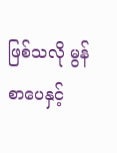ဖြစ်သလို မွန်စာပေနှင့်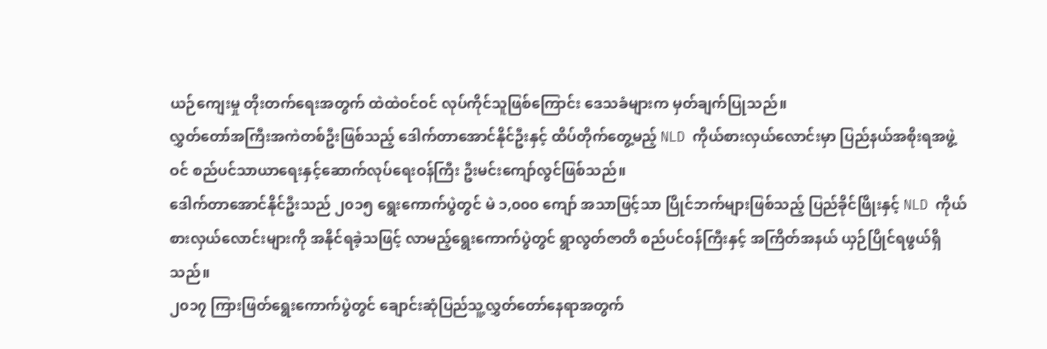ယဉ်ကျေးမှု တိုးတက်ရေးအတွက် ထဲထဲဝင်ဝင် လုပ်ကိုင်သူဖြစ်ကြောင်း ဒေသခံများက မှတ်ချက်ပြုသည်။
လွှတ်တော်အကြီးအကဲတစ်ဦးဖြစ်သည့် ဒေါက်တာအောင်နိုင်ဦးနှင့် ထိပ်တိုက်တွေ့မည့် NLD ကိုယ်စားလှယ်လောင်းမှာ ပြည်နယ်အစိုးရအဖွဲ့ဝင် စည်ပင်သာယာရေးနှင့်ဆောက်လုပ်ရေးဝန်ကြီး ဦးမင်းကျော်လွင်ဖြစ်သည်။
ဒေါက်တာအောင်နိုင်ဦးသည် ၂၀၁၅ ရွေးကောက်ပွဲတွင် မဲ ၁,၀၀၀ ကျော် အသာဖြင့်သာ ပြိုင်ဘက်များဖြစ်သည့် ပြည်ခိုင်ဖြိုးနှင့် NLD ကိုယ်စားလှယ်လောင်းများကို အနိုင်ရခဲ့သဖြင့် လာမည့်ရွေးကောက်ပွဲတွင် ရွာလွတ်ဇာတိ စည်ပင်ဝန်ကြီးနှင့် အကြိတ်အနယ် ယှဉ်ပြိုင်ရဖွယ်ရှိသည်။
၂၀၁၇ ကြားဖြတ်ရွေးကောက်ပွဲတွင် ချောင်းဆုံပြည်သူ့လွှတ်တော်နေရာအတွက်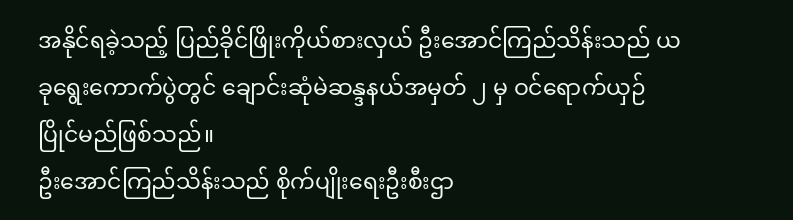အနိုင်ရခဲ့သည့် ပြည်ခိုင်ဖြိုးကိုယ်စားလှယ် ဦးအောင်ကြည်သိန်းသည် ယခုရွေးကောက်ပွဲတွင် ချောင်းဆုံမဲဆန္ဒနယ်အမှတ် ၂ မှ ဝင်ရောက်ယှဉ်ပြိုင်မည်ဖြစ်သည်။
ဦးအောင်ကြည်သိန်းသည် စိုက်ပျိုးရေးဦးစီးဌာ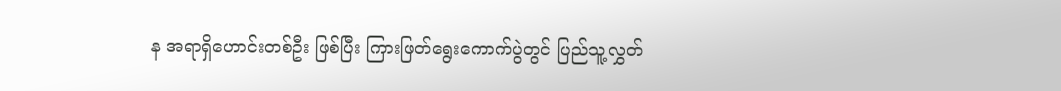န အရာရှိဟောင်းတစ်ဦး ဖြစ်ပြီး ကြားဖြတ်ရွေးကောက်ပွဲတွင် ပြည်သူ့လွှတ်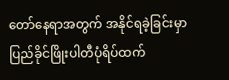တော်နေရာအတွက် အနိုင်ရခဲ့ခြင်းမှာ ပြည်ခိုင်ဖြိုးပါတီပုံရိပ်ထက်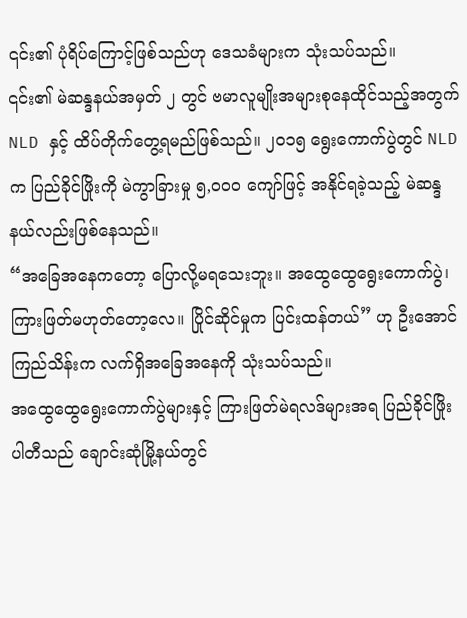၎င်း၏ ပုံရိပ်ကြောင့်ဖြစ်သည်ဟု ဒေသခံများက သုံးသပ်သည်။
၎င်း၏ မဲဆန္ဒနယ်အမှတ် ၂ တွင် ဗမာလူမျိုးအများစုနေထိုင်သည့်အတွက် NLD နှင့် ထိပ်တိုက်တွေ့ရမည်ဖြစ်သည်။ ၂၀၁၅ ရွေးကောက်ပွဲတွင် NLD က ပြည်ခိုင်ဖြိုးကို မဲကွာခြားမှု ၅,၀၀၀ ကျော်ဖြင့် အနိုင်ရခဲ့သည့် မဲဆန္ဒနယ်လည်းဖြစ်နေသည်။
“အခြေအနေကတော့ ပြောလို့မရသေးဘူး။ အထွေထွေရွေးကောက်ပွဲ၊ ကြားဖြတ်မဟုတ်တော့လေ။ ပြိုင်ဆိုင်မှုက ပြင်းထန်တယ်” ဟု ဦးအောင်ကြည်သိန်းက လက်ရှိအခြေအနေကို သုံးသပ်သည်။
အထွေထွေရွေးကောက်ပွဲများနှင့် ကြားဖြတ်မဲရလဒ်များအရ ပြည်ခိုင်ဖြိုးပါတီသည် ချောင်းဆုံမြို့နယ်တွင်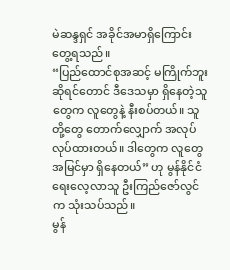မဲဆန္ဒရှင် အခိုင်အမာရှိကြောင်း တွေ့ရသည်။
“ပြည်ထောင်စုအဆင့် မကြိုက်ဘူးဆိုရင်တောင် ဒီဒေသမှာ ရှိနေတဲ့သူတွေက လူတွေနဲ့ နီးစပ်တယ်။ သူတို့တွေ တောက်လျှောက် အလုပ်လုပ်ထားတယ်။ ဒါတွေက လူတွေအမြင်မှာ ရှိနေတယ်” ဟု မွန်နိုင်ငံရေးလေ့လာသူ ဦးကြည်ဇော်လွင်က သုံးသပ်သည်။
မွန်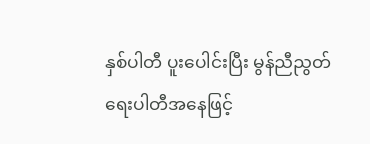နှစ်ပါတီ ပူးပေါင်းပြီး မွန်ညီညွတ်ရေးပါတီအနေဖြင့်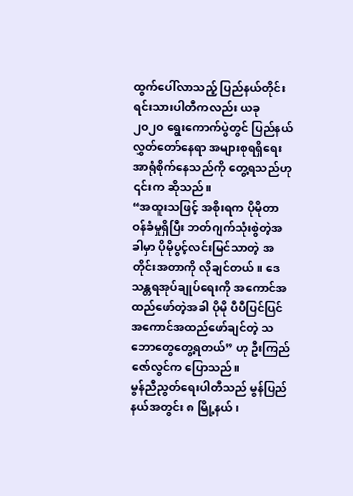ထွက်ပေါ်လာသည့် ပြည်နယ်တိုင်းရင်းသားပါတီကလည်း ယခု ၂၀၂၀ ရွေးကောက်ပွဲတွင် ပြည်နယ်လွှတ်တော်နေရာ အများစုရရှိရေး အာရုံစိုက်နေသည်ကို တွေ့ရသည်ဟု ၎င်းက ဆိုသည်။
“အထူးသဖြင့် အစိုးရက ပိုမိုတာဝန်ခံမှုရှိပြီး ဘတ်ဂျက်သုံးစွဲတဲ့အခါမှာ ပိုမိုပွင့်လင်းမြင်သာတဲ့ အတိုင်းအတာကို လိုချင်တယ်။ ဒေသန္တရအုပ်ချုပ်ရေးကို အကောင်အထည်ဖော်တဲ့အခါ ပိုမို ပီပီပြင်ပြင်အကောင်အထည်ဖော်ချင်တဲ့ သဘောတွေတွေ့ရတယ်” ဟု ဦးကြည်ဇော်လွင်က ပြောသည်။
မွန်ညီညွတ်ရေးပါတီသည် မွန်ပြည်နယ်အတွင်း ၈ မြို့နယ်၊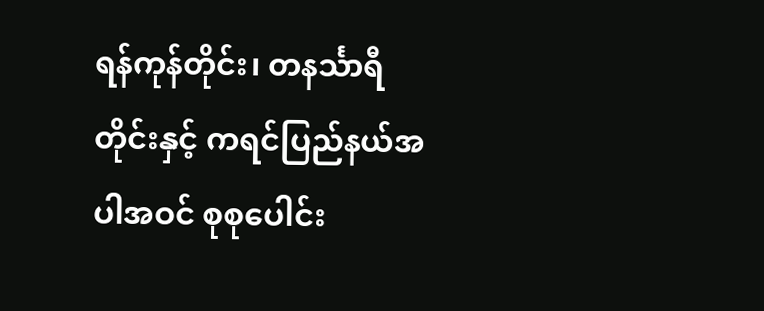ရန်ကုန်တိုင်း၊ တနင်္သာရီတိုင်းနှင့် ကရင်ပြည်နယ်အပါအဝင် စုစုပေါင်း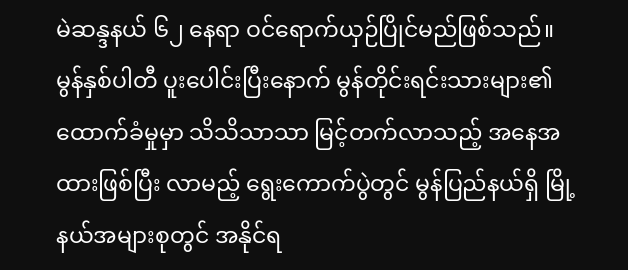မဲဆန္ဒနယ် ၆၂ နေရာ ဝင်ရောက်ယှဉ်ပြိုင်မည်ဖြစ်သည်။
မွန်နှစ်ပါတီ ပူးပေါင်းပြီးနောက် မွန်တိုင်းရင်းသားများ၏ ထောက်ခံမှုမှာ သိသိသာသာ မြင့်တက်လာသည့် အနေအထားဖြစ်ပြီး လာမည့် ရွေးကောက်ပွဲတွင် မွန်ပြည်နယ်ရှိ မြို့နယ်အများစုတွင် အနိုင်ရ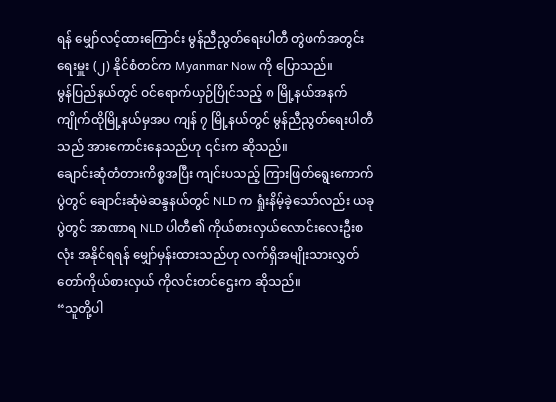ရန် မျှော်လင့်ထားကြောင်း မွန်ညီညွတ်ရေးပါတီ တွဲဖက်အတွင်းရေးမှူး (၂) နိုင်စံတင်က Myanmar Now ကို ပြောသည်။
မွန်ပြည်နယ်တွင် ဝင်ရောက်ယှဉ်ပြိုင်သည့် ၈ မြို့နယ်အနက် ကျိုက်ထိုမြို့နယ်မှအပ ကျန် ၇ မြို့နယ်တွင် မွန်ညီညွတ်ရေးပါတီသည် အားကောင်းနေသည်ဟု ၎င်းက ဆိုသည်။
ချောင်းဆုံတံတားကိစ္စအပြီး ကျင်းပသည့် ကြားဖြတ်ရွေးကောက်ပွဲတွင် ချောင်းဆုံမဲဆန္ဒနယ်တွင် NLD က ရှုံးနိမ့်ခဲ့သော်လည်း ယခုပွဲတွင် အာဏာရ NLD ပါတီ၏ ကိုယ်စားလှယ်လောင်းလေးဦးစလုံး အနိုင်ရရန် မျှော်မှန်းထားသည်ဟု လက်ရှိအမျိုးသားလွှတ်တော်ကိုယ်စားလှယ် ကိုလင်းတင်ဌေးက ဆိုသည်။
“သူတို့ပါ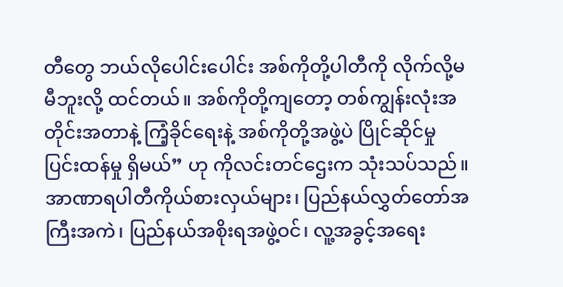တီတွေ ဘယ်လိုပေါင်းပေါင်း အစ်ကိုတို့ပါတီကို လိုက်လို့မမီဘူးလို့ ထင်တယ်။ အစ်ကိုတို့ကျတော့ တစ်ကျွန်းလုံးအတိုင်းအတာနဲ့ ကြံ့ခိုင်ရေးနဲ့ အစ်ကိုတို့အဖွဲ့ပဲ ပြိုင်ဆိုင်မှု ပြင်းထန်မှု ရှိမယ်” ဟု ကိုလင်းတင်ဌေးက သုံးသပ်သည်။
အာဏာရပါတီကိုယ်စားလှယ်များ၊ ပြည်နယ်လွှတ်တော်အကြီးအကဲ၊ ပြည်နယ်အစိုးရအဖွဲ့ဝင်၊ လူ့အခွင့်အရေး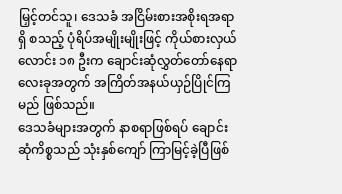မြှင့်တင်သူ၊ ဒေသခံ အငြိမ်းစားအစိုးရအရာရှိ စသည့် ပုံရိပ်အမျိုးမျိုးဖြင့် ကိုယ်စားလှယ်လောင်း ၁၈ ဦးက ချောင်းဆုံလွှတ်တော်နေရာ လေးခုအတွက် အကြိတ်အနယ်ယှဉ်ပြိုင်ကြမည် ဖြစ်သည်။
ဒေသခံများအတွက် နာစရာဖြစ်ရပ် ချောင်းဆုံကိစ္စသည် သုံးနှစ်ကျော် ကြာမြင့်ခဲ့ပြီဖြစ်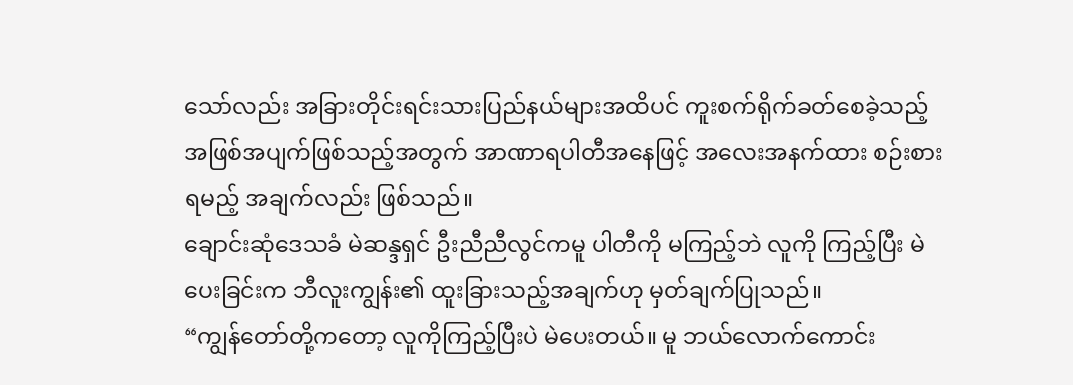သော်လည်း အခြားတိုင်းရင်းသားပြည်နယ်များအထိပင် ကူးစက်ရိုက်ခတ်စေခဲ့သည့် အဖြစ်အပျက်ဖြစ်သည့်အတွက် အာဏာရပါတီအနေဖြင့် အလေးအနက်ထား စဉ်းစားရမည့် အချက်လည်း ဖြစ်သည်။
ချောင်းဆုံဒေသခံ မဲဆန္ဒရှင် ဦးညီညီလွင်ကမူ ပါတီကို မကြည့်ဘဲ လူကို ကြည့်ပြီး မဲပေးခြင်းက ဘီလူးကျွန်း၏ ထူးခြားသည့်အချက်ဟု မှတ်ချက်ပြုသည်။
“ကျွန်တော်တို့ကတော့ လူကိုကြည့်ပြီးပဲ မဲပေးတယ်။ မူ ဘယ်လောက်ကောင်း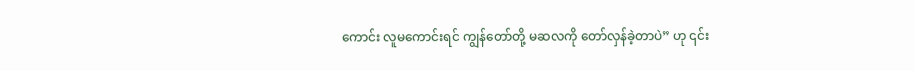ကောင်း လူမကောင်းရင် ကျွန်တော်တို့ မဆလကို တော်လှန်ခဲ့တာပဲ” ဟု ၎င်း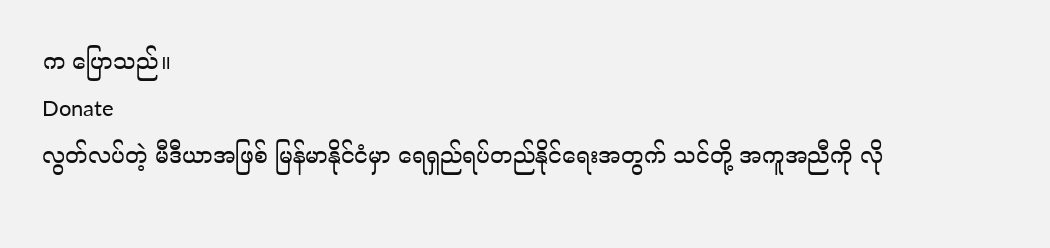က ပြောသည်။
Donate
လွတ်လပ်တဲ့ မီဒီယာအဖြစ် မြန်မာနိုင်ငံမှာ ရေရှည်ရပ်တည်နိုင်ရေးအတွက် သင်တို့ အကူအညီကို လို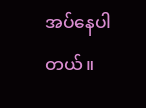အပ်နေပါတယ်။